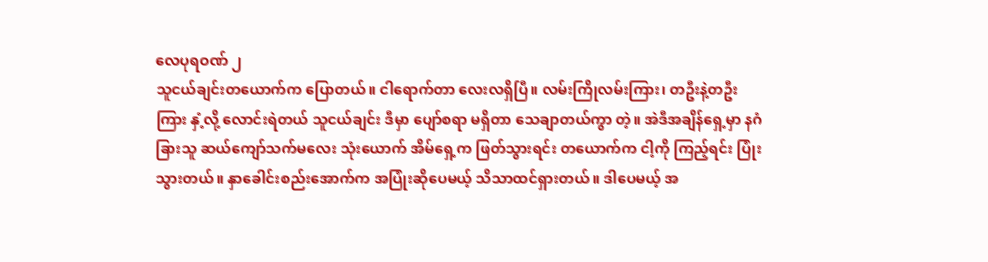လေပုရဝဏ် ၂
သူငယ်ချင်းတယောက်က ပြောတယ်။ ငါရောက်တာ လေးလရှိပြီ။ လမ်းကြိုလမ်းကြား၊ တဦးနဲ့တဦးကြား နှံ့လို့ လောင်းရဲတယ် သူငယ်ချင်း ဒီမှာ ပျော်စရာ မရှိတာ သေချာတယ်ကွာ တဲ့။ အဲဒီအချိန်ရှေ့မှာ နဂံခြားသူ ဆယ်ကျော်သက်မလေး သုံးယောက် အိမ်ရှေ့က ဖြတ်သွားရင်း တယောက်က ငါ့ကို ကြည့်ရင်း ပြုံးသွားတယ်။ နှာခေါင်းစည်းအောက်က အပြုံးဆိုပေမယ့် သိသာထင်ရှားတယ်။ ဒါပေမယ့် အ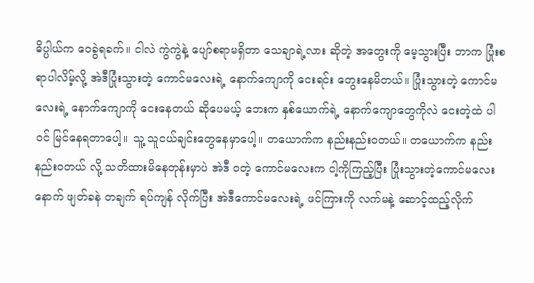ဓိပ္ပါယ်က ဝေခွဲရခက်။ ငါလဲ ကွဲကွဲနဲ့ ပျော်စရာမရှိတာ သေချာရဲ့လား ဆိုတဲ့ အတွေးကို မေ့သွားပြီး ဘာက ပြုံးစရာပါလိမ့်လို့ အဲဒီပြုံးသွားတဲ့ ကောင်မလေးရဲ့ နောက်ကျောကို ငေးရင်း တွေးနေမိတယ်။ ပြုံးသွားတဲ့ ကောင်မလေးရဲ့ နောက်ကျောကို ငေးနေတယ် ဆိုပေမယ့် ဘေးက နှစ်ယောက်ရဲ့ နောက်ကျောတွေကိုလဲ ငေးတဲ့ထဲ ပါဝင် မြင်နေရတာပေါ့။ သူ့ သူငယ်ချင်းတွေနေမှာပေါ့။ တယောက်က နည်းနည်းဝတယ်။ တယောက်က နည်းနည်းဝတယ် လို့ သတိထားမိနေတုန်းမှာပဲ အဲဒီ ဝတဲ့ ကောင်မလေးက ငါ့ကိုကြည့်ပြီး ပြုံးသွားတဲ့ကောင်မလေးနောက် ဖျတ်ခနဲ တချက် ရပ်ကျန် လိုက်ပြီး အဲဒီကောင်မလေးရဲ့ ဖင်ကြားကို လက်မနဲ့ ဆောင့်ထည့်လိုက်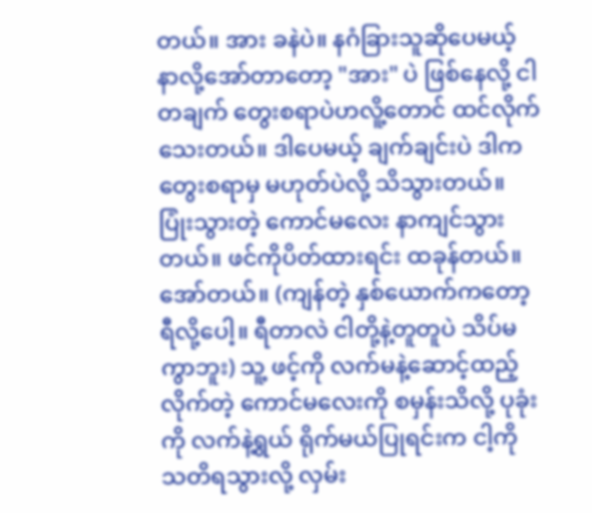တယ်။ အား ခနဲပဲ။ နဂံခြားသူဆိုပေမယ့် နာလို့အော်တာတော့ "အား" ပဲ ဖြစ်နေလို့ ငါတချက် တွေးစရာပဲဟလိူ့တောင် ထင်လိုက်သေးတယ်။ ဒါပေမယ့် ချက်ချင်းပဲ ဒါက တွေးစရာမှ မဟုတ်ပဲလို့ သိသွားတယ်။ ပြုံးသွားတဲ့ ကောင်မလေး နာကျင်သွားတယ်။ ဖင်ကိုပိတ်ထားရင်း ထခုန်တယ်။ အော်တယ်။ (ကျန်တဲ့ နှစ်ယောက်ကတော့ ရီလို့ပေါ့။ ရီတာလဲ ငါတို့နဲ့တူတူပဲ သိပ်မကွာဘူး) သူ့ ဖင့်ကို လက်မနဲ့ဆောင့်ထည့်လိုက်တဲ့ ကောင်မလေးကို စမှန်းသိလို့ ပုခုံးကို လက်နဲ့ရွယ် ရိုက်မယ်ပြုရင်းက ငါ့ကို သတိရသွားလို့ လှမ်း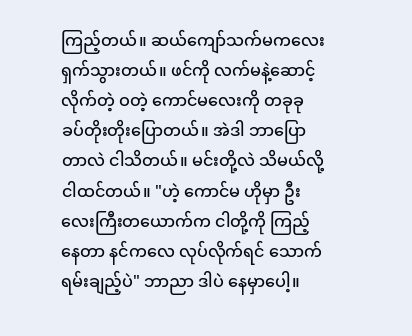ကြည့်တယ်။ ဆယ်ကျော်သက်မကလေး ရှက်သွားတယ်။ ဖင်ကို လက်မနဲ့ဆောင့်လိုက်တဲ့ ဝတဲ့ ကောင်မလေးကို တခုခု ခပ်တိုးတိုးပြောတယ်။ အဲဒါ ဘာပြောတာလဲ ငါသိတယ်။ မင်းတို့လဲ သိမယ်လို့ ငါထင်တယ်။ "ဟဲ့ ကောင်မ ဟိုမှာ ဦးလေးကြီးတယောက်က ငါတို့ကို ကြည့်နေတာ နင်ကလေ လုပ်လိုက်ရင် သောက်ရမ်းချည့်ပဲ" ဘာညာ ဒါပဲ နေမှာပေါ့။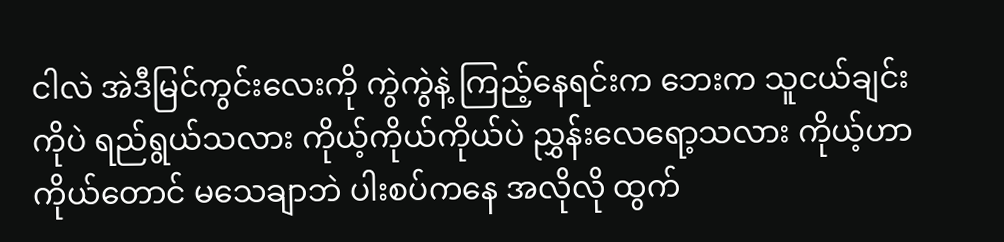ငါလဲ အဲဒီမြင်ကွင်းလေးကို ကွဲကွဲနဲ့ ကြည့်နေရင်းက ဘေးက သူငယ်ချင်းကိုပဲ ရည်ရွယ်သလား ကိုယ့်ကိုယ်ကိုယ်ပဲ ညွှန်းလေရော့သလား ကိုယ့်ဟာကိုယ်တောင် မသေချာဘဲ ပါးစပ်ကနေ အလိုလို ထွက်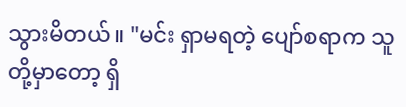သွားမိတယ်။ "မင်း ရှာမရတဲ့ ပျော်စရာက သူတို့မှာတော့ ရှိ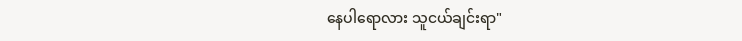နေပါရောလား သူငယ်ချင်းရာ"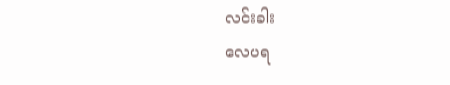လင်းခါး
လေပရ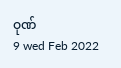ဝုဏ်
9 wed Feb 2022